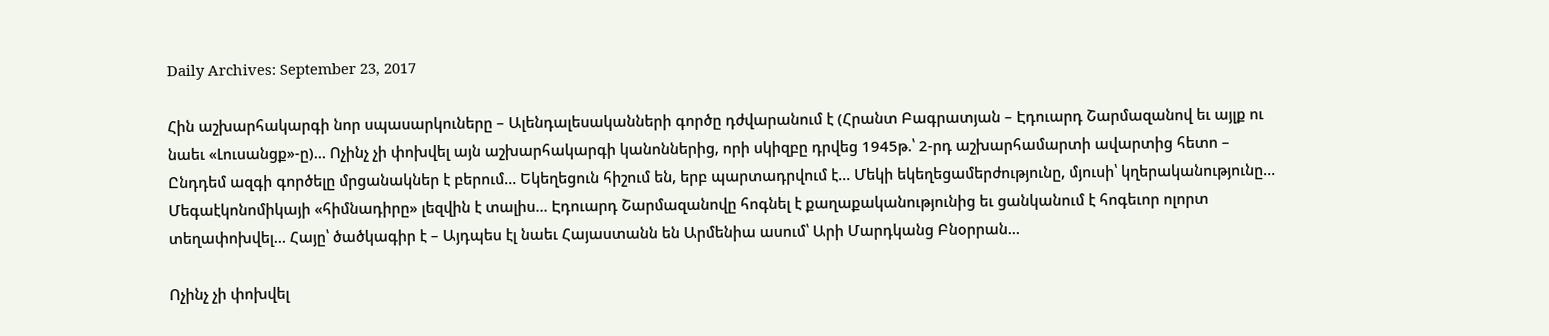Daily Archives: September 23, 2017

Հին աշխարհակարգի նոր սպասարկուները – Ալենդալեսականների գործը դժվարանում է (Հրանտ Բագրատյան – Էդուարդ Շարմազանով եւ այլք ու նաեւ «Լուսանցք»-ը)… Ոչինչ չի փոխվել այն աշխարհակարգի կանոններից, որի սկիզբը դրվեց 1945թ.՝ 2-րդ աշխարհամարտի ավարտից հետո – Ընդդեմ ազգի գործելը մրցանակներ է բերում… Եկեղեցուն հիշում են, երբ պարտադրվում է… Մեկի եկեղեցամերժությունը, մյուսի՝ կղերականությունը… Մեգաէկոնոմիկայի «հիմնադիրը» լեզվին է տալիս… Էդուարդ Շարմազանովը հոգնել է քաղաքականությունից եւ ցանկանում է հոգեւոր ոլորտ տեղափոխվել… Հայը՝ ծածկագիր է – Այդպես էլ նաեւ Հայաստանն են Արմենիա ասում՝ Արի Մարդկանց Բնօրրան…

Ոչինչ չի փոխվել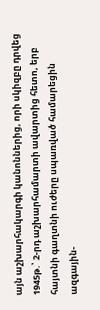այն աշխարհակարգի կանոններից, որի սկիզբը դրվեց 1945թ.՝ 2-րդ աշխարհամարտի ավարտից հետո, երբ հայտնի գաղտնի ուժերը սպառված համարեցին ազգային-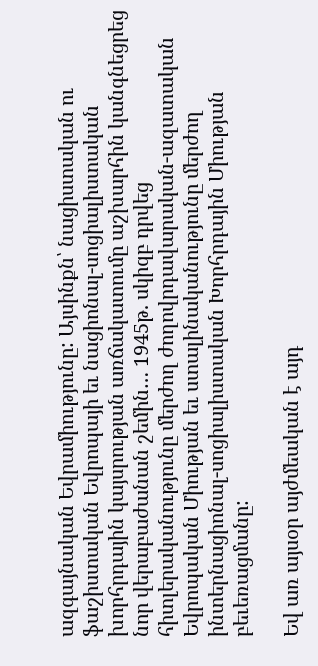ազգայնական Եվրամիությունը: Այսինքն՝ նացիստական ու ֆաշիստական Եվրոպայի եւ նացիոնալ-սոցիալիստական խորհրդային կայսրության առճակատումը աշխարհին կանգնեցրեց նոր վերաբաժանան շեմին… 1945թ. սկիզբ դրվեց հիտլերականությունը մերժող ժողովրդավարական-ազատական Եվրոպական Միության եւ ստալինականությունը մերժող ինտերնացիոնալ-սոցիալիստական Խորհրդային Միության բեւեռացմանը:

Եվ առ այսօր այժմեական է այդ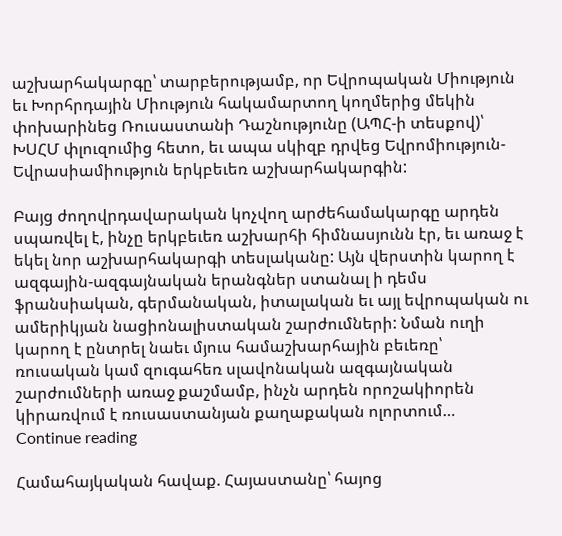աշխարհակարգը՝ տարբերությամբ, որ Եվրոպական Միություն եւ Խորհրդային Միություն հակամարտող կողմերից մեկին փոխարինեց Ռուսաստանի Դաշնությունը (ԱՊՀ-ի տեսքով)՝ ԽՍՀՄ փլուզումից հետո, եւ ապա սկիզբ դրվեց Եվրոմիություն-Եվրասիամիություն երկբեւեռ աշխարհակարգին:

Բայց ժողովրդավարական կոչվող արժեհամակարգը արդեն սպառվել է, ինչը երկբեւեռ աշխարհի հիմնասյունն էր, եւ առաջ է եկել նոր աշխարհակարգի տեսլականը: Այն վերստին կարող է ազգային-ազգայնական երանգներ ստանալ ի դեմս ֆրանսիական, գերմանական, իտալական եւ այլ եվրոպական ու ամերիկյան նացիոնալիստական շարժումների: Նման ուղի կարող է ընտրել նաեւ մյուս համաշխարհային բեւեռը՝ ռուսական կամ զուգահեռ սլավոնական ազգայնական շարժումների առաջ քաշմամբ, ինչն արդեն որոշակիորեն կիրառվում է ռուսաստանյան քաղաքական ոլորտում…   Continue reading

Համահայկական հավաք. Հայաստանը՝ հայոց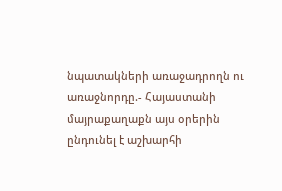նպատակների առաջադրողն ու առաջնորդը.- Հայաստանի մայրաքաղաքն այս օրերին ընդունել է աշխարհի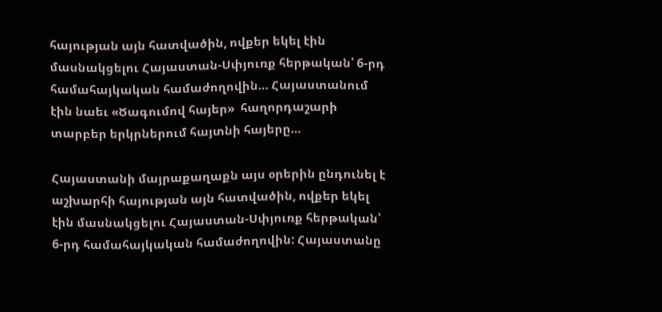հայության այն հատվածին, ովքեր եկել էին մասնակցելու Հայաստան-Սփյուռք հերթական՝ 6-րդ համահայկական համաժողովին… Հայաստանում էին նաեւ «Ծագումով հայեր»  հաղորդաշարի տարբեր երկրներում հայտնի հայերը…

Հայաստանի մայրաքաղաքն այս օրերին ընդունել է աշխարհի հայության այն հատվածին, ովքեր եկել էին մասնակցելու Հայաստան-Սփյուռք հերթական՝ 6-րդ համահայկական համաժողովին: Հայաստանը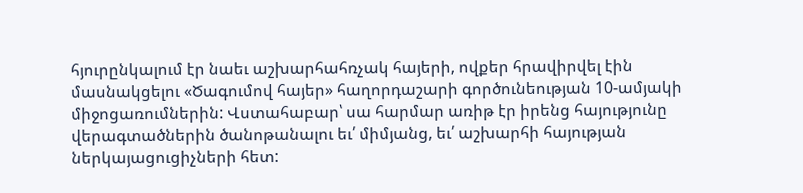հյուրընկալում էր նաեւ աշխարհահռչակ հայերի, ովքեր հրավիրվել էին մասնակցելու «Ծագումով հայեր» հաղորդաշարի գործունեության 10-ամյակի միջոցառումներին: Վստահաբար՝ սա հարմար առիթ էր իրենց հայությունը վերագտածներին ծանոթանալու եւ՛ միմյանց, եւ՛ աշխարհի հայության ներկայացուցիչների հետ: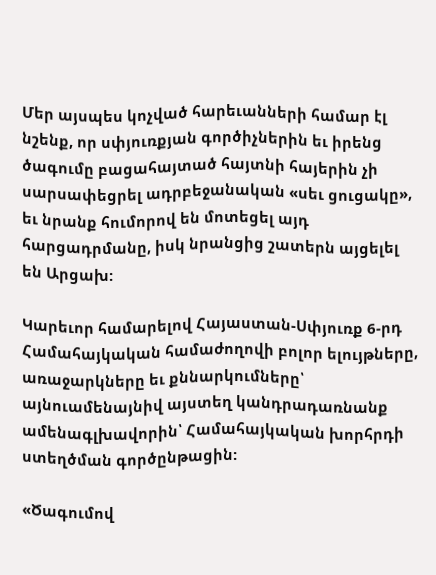Մեր այսպես կոչված հարեւանների համար էլ նշենք, որ սփյուռքյան գործիչներին եւ իրենց ծագումը բացահայտած հայտնի հայերին չի սարսափեցրել ադրբեջանական «սեւ ցուցակը», եւ նրանք հումորով են մոտեցել այդ հարցադրմանը, իսկ նրանցից շատերն այցելել են Արցախ:

Կարեւոր համարելով Հայաստան-Սփյուռք 6-րդ Համահայկական համաժողովի բոլոր ելույթները, առաջարկները եւ քննարկումները՝ այնուամենայնիվ այստեղ կանդրադառնանք ամենագլխավորին՝ Համահայկական խորհրդի ստեղծման գործընթացին:

«Ծագումով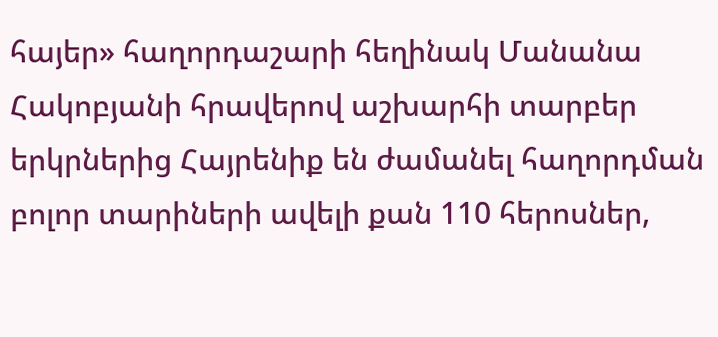հայեր» հաղորդաշարի հեղինակ Մանանա Հակոբյանի հրավերով աշխարհի տարբեր երկրներից Հայրենիք են ժամանել հաղորդման բոլոր տարիների ավելի քան 110 հերոսներ,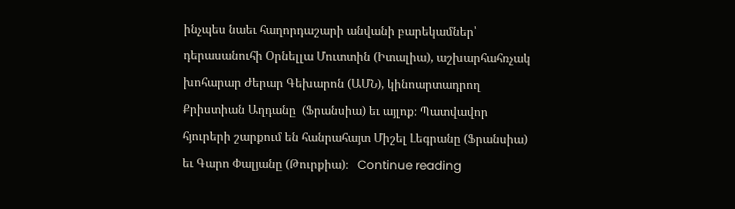ինչպես նաեւ հաղորդաշարի անվանի բարեկամներ՝ դերասանուհի Օրնելլա Մուտտին (Իտալիա), աշխարհահռչակ խոհարար Ժերար Գեխարոն (ԱՄՆ), կինոարտադրող Քրիստիան Աղդանը  (Ֆրանսիա) եւ այլոք։ Պատվավոր հյուրերի շարքում են հանրահայտ Միշել Լեգրանը (Ֆրանսիա) եւ Գարո Փալյանը (Թուրքիա)։   Continue reading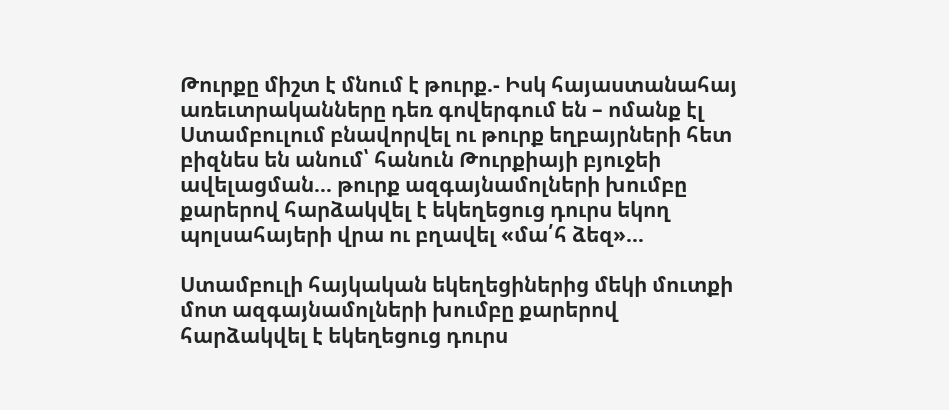Թուրքը միշտ է մնում է թուրք.- Իսկ հայաստանահայ առեւտրականները դեռ գովերգում են – ոմանք էլ Ստամբուլում բնավորվել ու թուրք եղբայրների հետ բիզնես են անում՝ հանուն Թուրքիայի բյուջեի ավելացման… թուրք ազգայնամոլների խումբը քարերով հարձակվել է եկեղեցուց դուրս եկող պոլսահայերի վրա ու բղավել «մա՛հ ձեզ»…

Ստամբուլի հայկական եկեղեցիներից մեկի մուտքի մոտ ազգայնամոլների խումբը քարերով հարձակվել է եկեղեցուց դուրս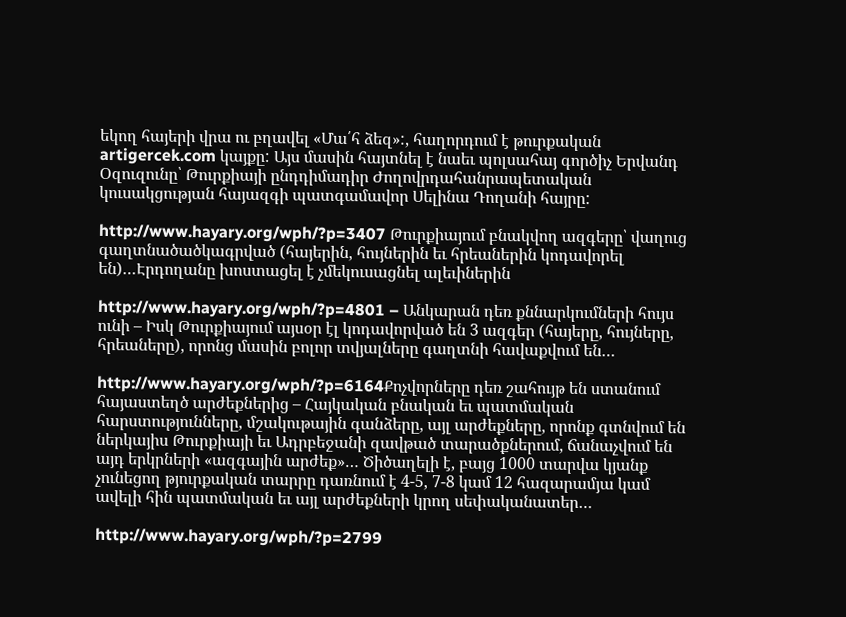եկող հայերի վրա ու բղավել «Մա՛հ ձեզ»:, հաղորդում է թուրքական artigercek.com կայքը: Այս մասին հայտնել է նաեւ պոլսահայ գործիչ Երվանդ Օզուզունը՝ Թուրքիայի ընդդիմադիր Ժողովրդահանրապետական կուսակցության հայազգի պատգամավոր Սելինա Դողանի հայրը:

http://www.hayary.org/wph/?p=3407 Թուրքիայում բնակվող ազգերը՝ վաղուց գաղտնածածկագրված (հայերին, հույներին եւ հրեաներին կոդավորել են)…Էրդողանը խոստացել է չմեկուսացնել ալեւիներին

http://www.hayary.org/wph/?p=4801 – Անկարան դեռ քննարկումների հույս ունի – Իսկ Թուրքիայում այսօր էլ կոդավորված են 3 ազգեր (հայերը, հույները, հրեաները), որոնց մասին բոլոր տվյալները գաղտնի հավաքվում են…

http://www.hayary.org/wph/?p=6164Քոչվորները դեռ շահույթ են ստանում հայաստեղծ արժեքներից – Հայկական բնական եւ պատմական հարստությունները, մշակութային գանձերը, այլ արժեքները, որոնք գտնվում են ներկայիս Թուրքիայի եւ Ադրբեջանի զավթած տարածքներում, ճանաչվում են այդ երկրների «ազգային արժեք»… Ծիծաղելի է, բայց 1000 տարվա կյանք չունեցող թյուրքական տարրը դառնում է 4-5, 7-8 կամ 12 հազարամյա կամ ավելի հին պատմական եւ այլ արժեքների կրող սեփականատեր…

http://www.hayary.org/wph/?p=2799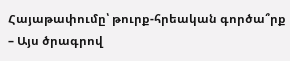Հայաթափումը՝ թուրք-հրեական գործա՞րք – Այս ծրագրով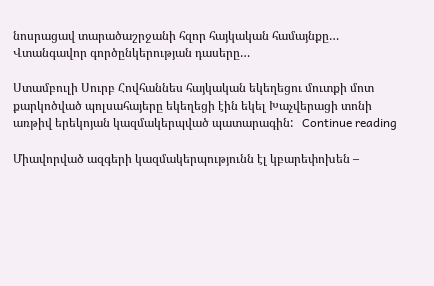նոսրացավ տարածաշրջանի հզոր հայկական համայնքը… Վտանգավոր գործընկերության դասերը…

Ստամբուլի Սուրբ Հովհաննես հայկական եկեղեցու մուտքի մոտ քարկոծված պոլսահայերը եկեղեցի էին եկել Խաչվերացի տոնի առթիվ երեկոյան կազմակերպված պատարագին:   Continue reading

Միավորված ազգերի կազմակերպությունն էլ կբարեփոխեն –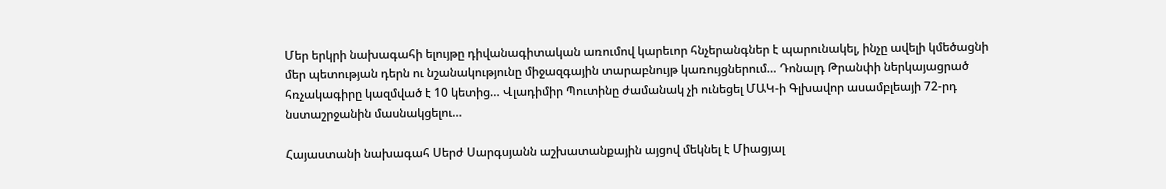Մեր երկրի նախագահի ելույթը դիվանագիտական առումով կարեւոր հնչերանգներ է պարունակել, ինչը ավելի կմեծացնի մեր պետության դերն ու նշանակությունը միջազգային տարաբնույթ կառույցներում… Դոնալդ Թրանփի ներկայացրած հռչակագիրը կազմված է 10 կետից… Վլադիմիր Պուտինը ժամանակ չի ունեցել ՄԱԿ-ի Գլխավոր ասամբլեայի 72-րդ նստաշրջանին մասնակցելու…

Հայաստանի նախագահ Սերժ Սարգսյանն աշխատանքային այցով մեկնել է Միացյալ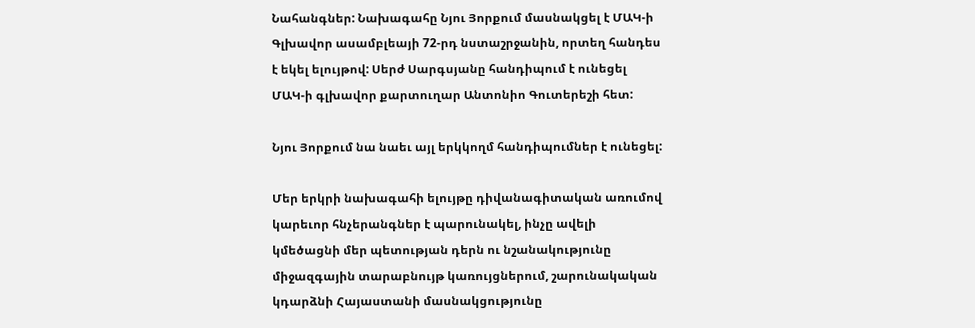Նահանգներ: Նախագահը Նյու Յորքում մասնակցել է ՄԱԿ-ի Գլխավոր ասամբլեայի 72-րդ նստաշրջանին, որտեղ հանդես է եկել ելույթով: Սերժ Սարգսյանը հանդիպում է ունեցել ՄԱԿ-ի գլխավոր քարտուղար Անտոնիո Գուտերեշի հետ:

Նյու Յորքում նա նաեւ այլ երկկողմ հանդիպումներ է ունեցել:

Մեր երկրի նախագահի ելույթը դիվանագիտական առումով կարեւոր հնչերանգներ է պարունակել, ինչը ավելի կմեծացնի մեր պետության դերն ու նշանակությունը միջազգային տարաբնույթ կառույցներում, շարունակական կդարձնի Հայաստանի մասնակցությունը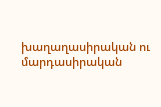խաղաղասիրական ու մարդասիրական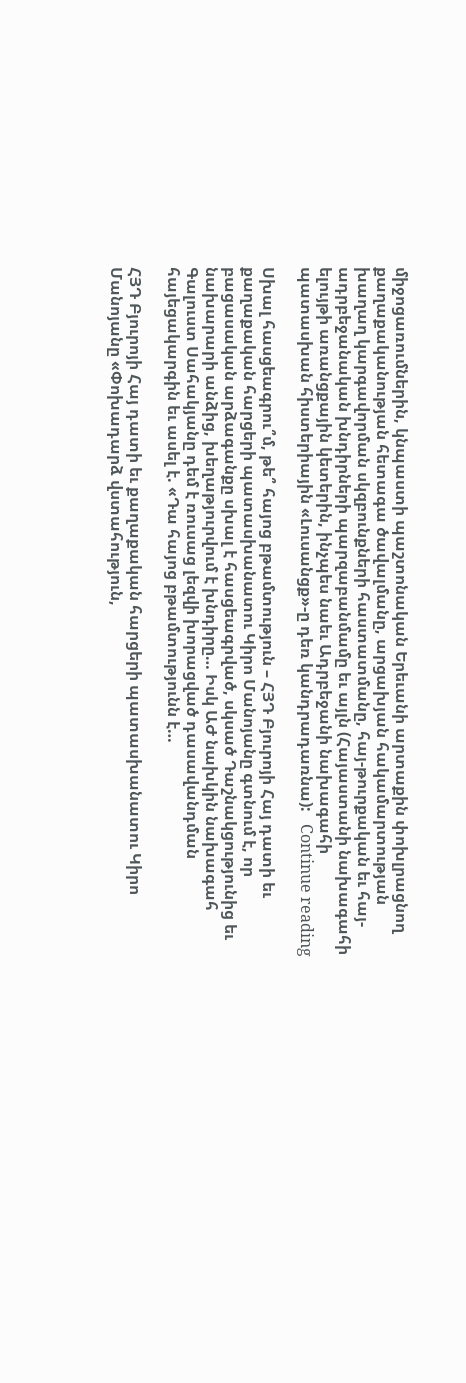միջոցառումներին, կնպաստի պաշտոնական Երեւանի արտաքին փոխլրացնող քաղաքականության հետագա ծավալմանը, արցախյան հակամարտության խաղաղ կարգավորման սկզբունքների հաստատմանը, հայ-թուրքական եւ հայ-ադրբեջանական խնդիրների պարզաբանմամը եւ այլն (Հայաստանի նախագահի ելույթի առանցքային կետերին, ինչպես նաեւ Ադրբեջանի նախագահի պատասխան հիստերիային «Լուսանցք»-ը դեռ կանդրադառնա):   Continue reading

Սխալ հասցեագրու՞մ, թե՞ հայոց բթամտություն – ՀՅԴ Բյուրոյի Հայ դատի եւ քաղաքական հարցերի պատասխանատու Կիրո Մանոյանը գտնում է, որ բացասական արձագանքը սխալ է հասցեագրված, սկսած Դաշնակցությունից եւ նախարարի անձից, խեղաթյուրվում է խնդիրը… Իսկ ԱԺ նախկին նախագահ Գալուստ Սահակյանը դեմ է ռուսաց լեզվի խորացված դասավանդման հայեցակարգին եւ ասել է. «Դա հայոց բթամտությունն է…

ՀՅԴ Բյուրոյի Հայ դատի եւ քաղաքական հարցերի պատասխանատու Կիրո Մանոյանը «Փոխադարձ վստահություն,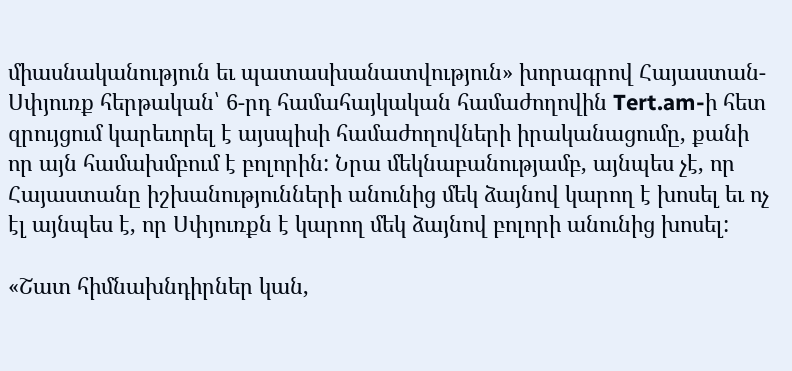միասնականություն եւ պատասխանատվություն» խորագրով Հայաստան-Սփյուռք հերթական՝ 6-րդ համահայկական համաժողովին Tert.am-ի հետ զրույցում կարեւորել է այսպիսի համաժողովների իրականացումը, քանի որ այն համախմբում է բոլորին: Նրա մեկնաբանությամբ, այնպես չէ, որ Հայաստանը իշխանությունների անունից մեկ ձայնով կարող է խոսել եւ ոչ էլ այնպես է, որ Սփյուռքն է կարող մեկ ձայնով բոլորի անունից խոսել:

«Շատ հիմնախնդիրներ կան,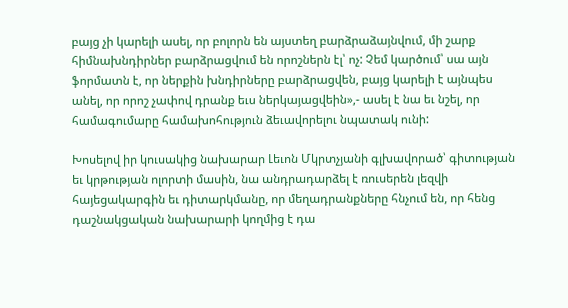բայց չի կարելի ասել, որ բոլորն են այստեղ բարձրաձայնվում, մի շարք հիմնախնդիրներ բարձրացվում են որոշներն էլ՝ ոչ: Չեմ կարծում՝ սա այն ֆորմատն է, որ ներքին խնդիրները բարձրացվեն, բայց կարելի է այնպես անել, որ որոշ չափով դրանք եւս ներկայացվեին»,- ասել է նա եւ նշել, որ համագումարը համախոհություն ձեւավորելու նպատակ ունի:

Խոսելով իր կուսակից նախարար Լեւոն Մկրտչյանի գլխավորած՝ գիտության եւ կրթության ոլորտի մասին, նա անդրադարձել է ռուսերեն լեզվի հայեցակարգին եւ դիտարկմանը, որ մեղադրանքները հնչում են, որ հենց դաշնակցական նախարարի կողմից է դա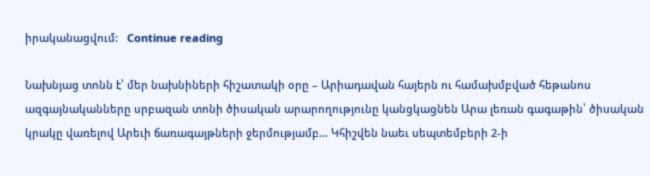իրականացվում:   Continue reading

Նախնյաց տոնն է՝ մեր նախնիների հիշատակի օրը – Արիադավան հայերն ու համախմբված հեթանոս ազգայնականները սրբազան տոնի ծիսական արարողությունը կանցկացնեն Արա լեռան գագաթին՝ ծիսական կրակը վառելով Արեւի ճառագայթների ջերմությամբ… Կհիշվեն նաեւ սեպտեմբերի 2-ի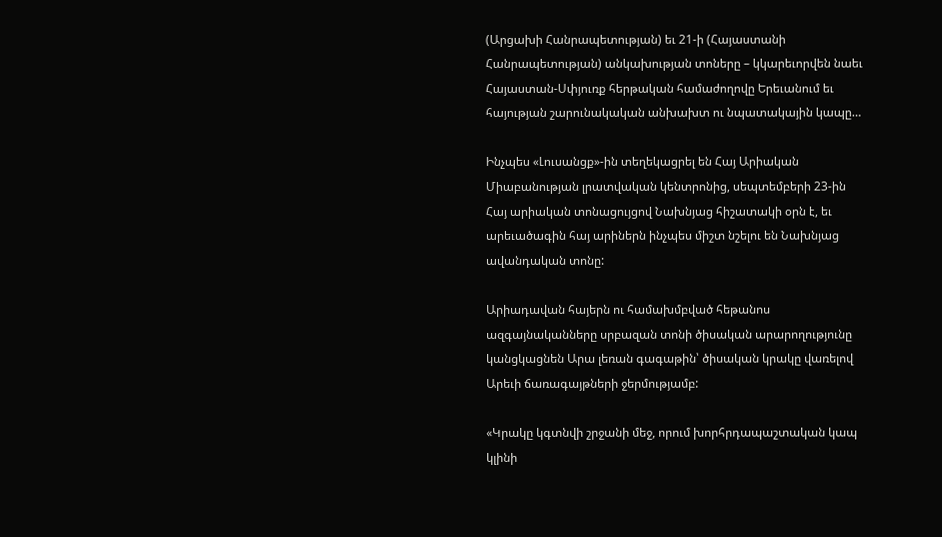(Արցախի Հանրապետության) եւ 21-ի (Հայաստանի Հանրապետության) անկախության տոները – կկարեւորվեն նաեւ Հայաստան-Սփյուռք հերթական համաժողովը Երեւանում եւ հայության շարունակական անխախտ ու նպատակային կապը…

Ինչպես «Լուսանցք»-ին տեղեկացրել են Հայ Արիական Միաբանության լրատվական կենտրոնից, սեպտեմբերի 23-ին Հայ արիական տոնացույցով Նախնյաց հիշատակի օրն է, եւ արեւածագին հայ արիներն ինչպես միշտ նշելու են Նախնյաց ավանդական տոնը:

Արիադավան հայերն ու համախմբված հեթանոս ազգայնականները սրբազան տոնի ծիսական արարողությունը կանցկացնեն Արա լեռան գագաթին՝ ծիսական կրակը վառելով Արեւի ճառագայթների ջերմությամբ:

«Կրակը կգտնվի շրջանի մեջ, որում խորհրդապաշտական կապ կլինի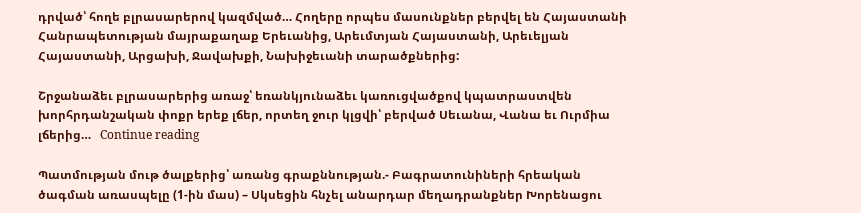դրված՝ հողե բլրասարերով կազմված… Հողերը որպես մասունքներ բերվել են Հայաստանի Հանրապետության մայրաքաղաք Երեւանից, Արեւմտյան Հայաստանի, Արեւելյան Հայաստանի, Արցախի, Ջավախքի, Նախիջեւանի տարածքներից:

Շրջանաձեւ բլրասարերից առաջ՝ եռանկյունաձեւ կառուցվածքով կպատրաստվեն խորհրդանշական փոքր երեք լճեր, որտեղ ջուր կլցվի՝ բերված Սեւանա, Վանա եւ Ուրմիա լճերից…   Continue reading

Պատմության մութ ծալքերից՝ առանց գրաքննության.- Բագրատունիների հրեական ծագման առասպելը (1-ին մաս) – Սկսեցին հնչել անարդար մեղադրանքներ Խորենացու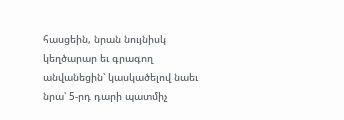հասցեին, նրան նույնիսկ կեղծարար եւ գրագող անվանեցին՝ կասկածելով նաեւ նրա՝ 5-րդ դարի պատմիչ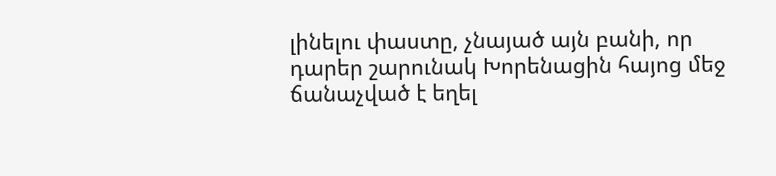լինելու փաստը, չնայած այն բանի, որ դարեր շարունակ Խորենացին հայոց մեջ ճանաչված է եղել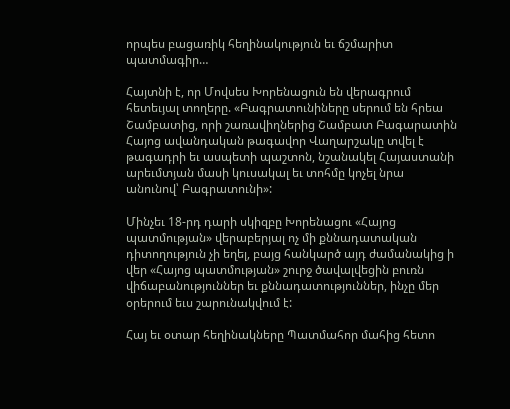որպես բացառիկ հեղինակություն եւ ճշմարիտ պատմագիր…

Հայտնի է, որ Մովսես Խորենացուն են վերագրում հետեւյալ տողերը. «Բագրատունիները սերում են հրեա Շամբատից, որի շառավիղներից Շամբատ Բագարատին Հայոց ավանդական թագավոր Վաղարշակը տվել է թագադրի եւ ասպետի պաշտոն, նշանակել Հայաստանի արեւմտյան մասի կուսակալ եւ տոհմը կոչել նրա անունով՝ Բագրատունի»:

Մինչեւ 18-րդ դարի սկիզբը Խորենացու «Հայոց պատմության» վերաբերյալ ոչ մի քննադատական դիտողություն չի եղել, բայց հանկարծ այդ ժամանակից ի վեր «Հայոց պատմության» շուրջ ծավալվեցին բուռն վիճաբանություններ եւ քննադատություններ, ինչը մեր օրերում եւս շարունակվում է:

Հայ եւ օտար հեղինակները Պատմահոր մահից հետո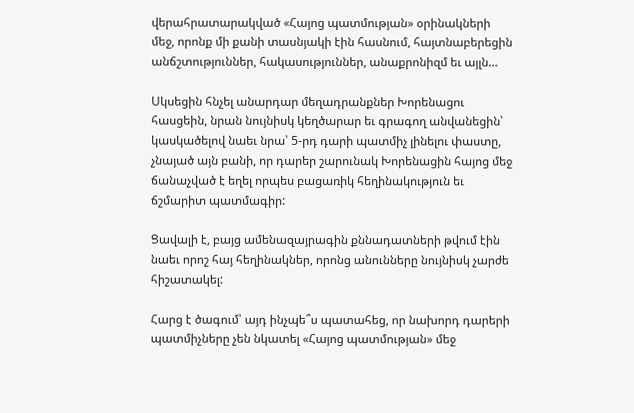վերահրատարակված «Հայոց պատմության» օրինակների մեջ, որոնք մի քանի տասնյակի էին հասնում, հայտնաբերեցին անճշտություններ, հակասություններ, անաքրոնիզմ եւ այլն…

Սկսեցին հնչել անարդար մեղադրանքներ Խորենացու հասցեին, նրան նույնիսկ կեղծարար եւ գրագող անվանեցին՝ կասկածելով նաեւ նրա՝ 5-րդ դարի պատմիչ լինելու փաստը, չնայած այն բանի, որ դարեր շարունակ Խորենացին հայոց մեջ ճանաչված է եղել որպես բացառիկ հեղինակություն եւ ճշմարիտ պատմագիր:

Ցավալի է, բայց ամենազայրագին քննադատների թվում էին նաեւ որոշ հայ հեղինակներ, որոնց անունները նույնիսկ չարժե հիշատակել:

Հարց է ծագում՝ այդ ինչպե՞ս պատահեց, որ նախորդ դարերի պատմիչները չեն նկատել «Հայոց պատմության» մեջ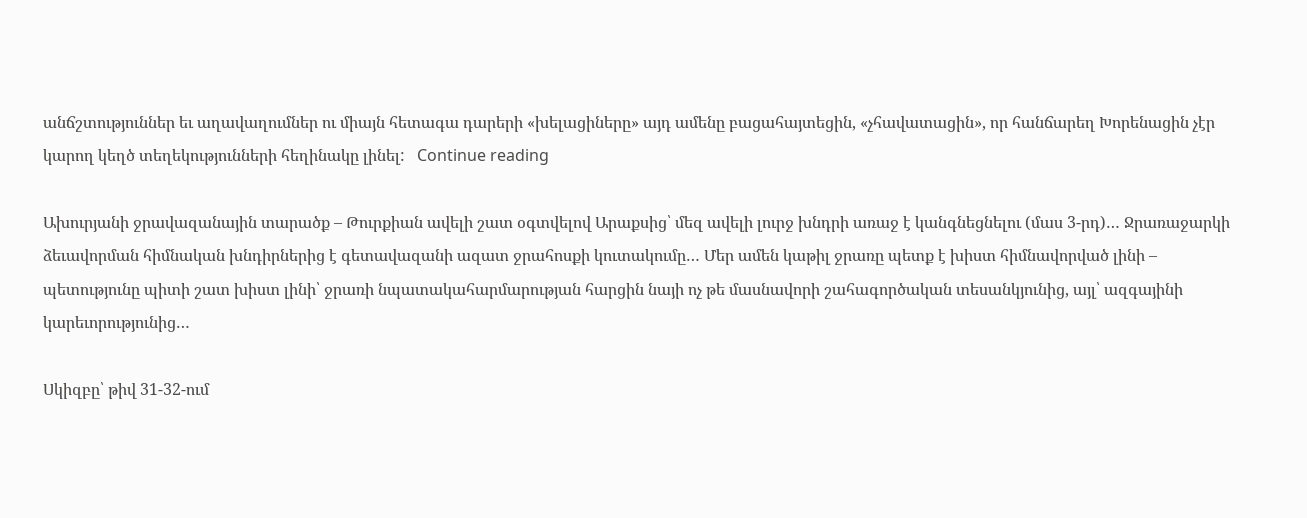անճշտություններ եւ աղավաղումներ ու միայն հետագա դարերի «խելացիները» այդ ամենը բացահայտեցին, «չհավատացին», որ հանճարեղ Խորենացին չէր կարող կեղծ տեղեկությունների հեղինակը լինել:   Continue reading

Ախուրյանի ջրավազանային տարածք – Թուրքիան ավելի շատ օգտվելով Արաքսից՝ մեզ ավելի լուրջ խնդրի առաջ է կանգնեցնելու (մաս 3-րդ)… Ջրառաջարկի ձեւավորման հիմնական խնդիրներից է գետավազանի ազատ ջրահոսքի կուտակումը… Մեր ամեն կաթիլ ջրառը պետք է խիստ հիմնավորված լինի – պետությունը պիտի շատ խիստ լինի՝ ջրառի նպատակահարմարության հարցին նայի ոչ թե մասնավորի շահագործական տեսանկյունից, այլ՝ ազգայինի կարեւորությունից…

Սկիզբը՝ թիվ 31-32-ում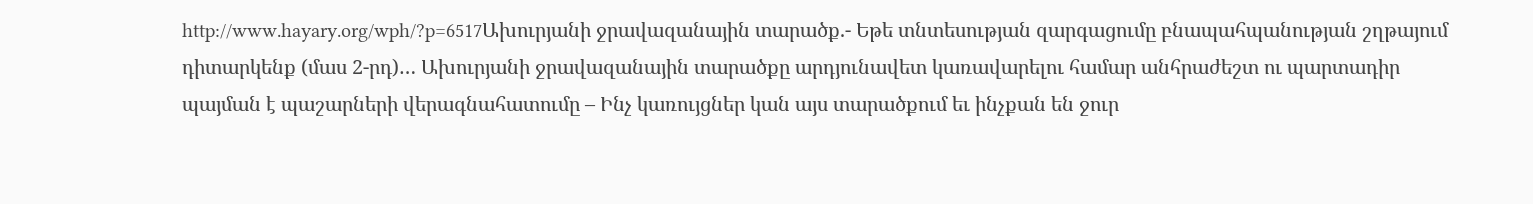http://www.hayary.org/wph/?p=6517Ախուրյանի ջրավազանային տարածք.- Եթե տնտեսության զարգացումը բնապահպանության շղթայում դիտարկենք (մաս 2-րդ)… Ախուրյանի ջրավազանային տարածքը արդյունավետ կառավարելու համար անհրաժեշտ ու պարտադիր պայման է պաշարների վերագնահատումը – Ինչ կառույցներ կան այս տարածքում եւ ինչքան են ջուր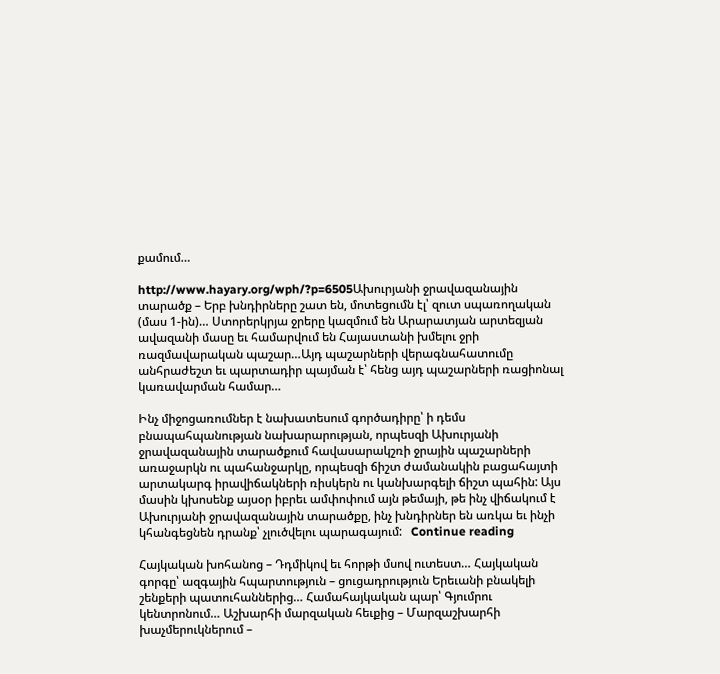քամում…

http://www.hayary.org/wph/?p=6505Ախուրյանի ջրավազանային տարածք – Երբ խնդիրները շատ են, մոտեցումն էլ՝ զուտ սպառողական (մաս 1-ին)… Ստորերկրյա ջրերը կազմում են Արարատյան արտեզյան ավազանի մասը եւ համարվում են Հայաստանի խմելու ջրի ռազմավարական պաշար…Այդ պաշարների վերագնահատումը անհրաժեշտ եւ պարտադիր պայման է՝ հենց այդ պաշարների ռացիոնալ կառավարման համար…

Ինչ միջոցառումներ է նախատեսում գործադիրը՝ ի դեմս բնապահպանության նախարարության, որպեսզի Ախուրյանի ջրավազանային տարածքում հավասարակշռի ջրային պաշարների առաջարկն ու պահանջարկը, որպեսզի ճիշտ ժամանակին բացահայտի արտակարգ իրավիճակների ռիսկերն ու կանխարգելի ճիշտ պահին: Այս մասին կխոսենք այսօր իբրեւ ամփոփում այն թեմայի, թե ինչ վիճակում է Ախուրյանի ջրավազանային տարածքը, ինչ խնդիրներ են առկա եւ ինչի կհանգեցնեն դրանք՝ չլուծվելու պարագայում:   Continue reading

Հայկական խոհանոց – Դդմիկով եւ հորթի մսով ուտեստ… Հայկական գորգը՝ ազգային հպարտություն – ցուցադրություն Երեւանի բնակելի շենքերի պատուհաններից… Համահայկական պար՝ Գյումրու կենտրոնում… Աշխարհի մարզական հեւքից – Մարզաշխարհի խաչմերուկներում –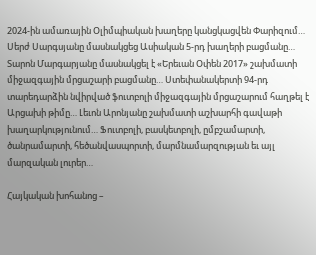2024-ին ամառային Օլիմպիական խաղերը կանցկացվեն Փարիզում… Սերժ Սարգսյանը մասնակցեց Ասիական 5-րդ խաղերի բացմանը… Տարոն Մարգարյանը մասնակցել է «Երեւան Օփեն 2017» շախմատի միջազգային մրցաշարի բացմանը… Ստեփանակերտի 94-րդ տարեդարձին նվիրված ֆուտբոլի միջազգային մրցաշարում հաղթել է Արցախի թիմը… Լեւոն Արոնյանը շախմատի աշխարհի գավաթի խաղարկությունում… Ֆուտբոլի, բասկետբոլի, ըմբշամարտի, ծանրամարտի, հեծանվասպորտի, մարմնամարզության եւ այլ մարզական լուրեր…

Հայկական խոհանոց –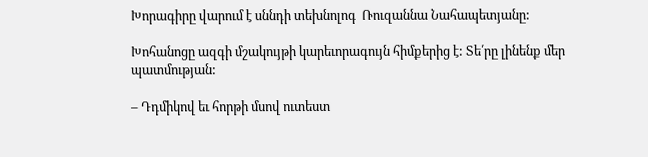Խորագիրը վարում է սննդի տեխնոլոգ  Ռուզաննա Նահապետյանը:

Խոհանոցը ազգի մշակույթի կարեւորագույն հիմքերից է: Տե՛րը լինենք մեր պատմության:

– Դդմիկով եւ հորթի մսով ուտեստ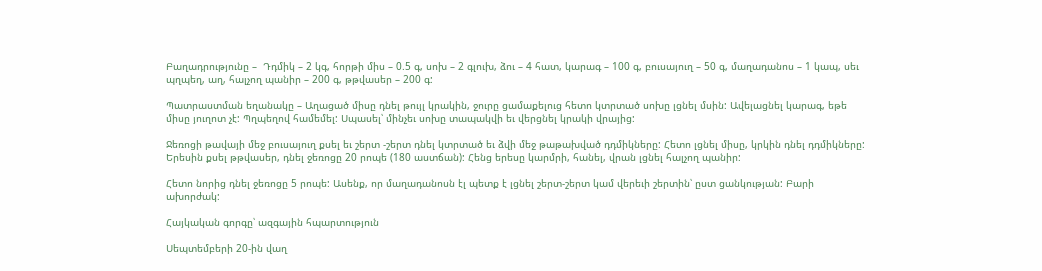Բաղադրությունը –  Դդմիկ – 2 կգ, հորթի միս – 0.5 գ, սոխ – 2 գլուխ, ձու – 4 հատ, կարագ – 100 գ, բուսայուղ – 50 գ, մաղադանոս – 1 կապ, սեւ պղպեղ, աղ, հալչող պանիր – 200 գ, թթվասեր – 200 գ:

Պատրաստման եղանակը – Աղացած միսը դնել թույլ կրակին, ջուրը ցամաքելուց հետո կտրտած սոխը լցնել մսին: Ավելացնել կարագ, եթե միսը յուղոտ չէ: Պղպեղով համեմել: Սպասել՝ մինչեւ սոխը տապակվի եւ վերցնել կրակի վրայից:

Ջեռոցի թավայի մեջ բուսայուղ քսել եւ շերտ -շերտ դնել կտրտած եւ ձվի մեջ թաթախված դդմիկները: Հետո լցնել միսը, կրկին դնել դդմիկները: Երեսին քսել թթվասեր, դնել ջեռոցը 20 րոպե (180 աստճան): Հենց երեսը կարմրի, հանել, վրան լցնել հալչող պանիր:

Հետո նորից դնել ջեռոցը 5 րոպե: Ասենք, որ մաղադանոսն էլ պետք է լցնել շերտ-շերտ կամ վերեւի շերտին՝ ըստ ցանկության: Բարի ախորժակ:

Հայկական գորգը՝ ազգային հպարտություն

Սեպտեմբերի 20-ին վաղ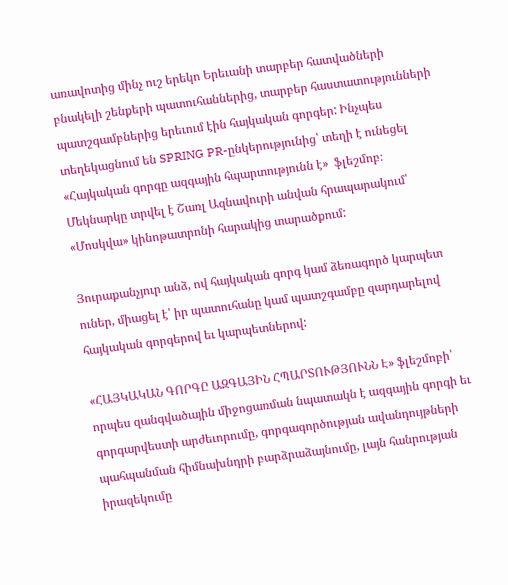առավոտից մինչ ուշ երեկո Երեւանի տարբեր հատվածների բնակելի շենքերի պատուհաններից, տարբեր հաստատությունների պատշգամբներից երեւում էին հայկական գորգեր: Ինչպես տեղեկացնում են SPRING PR-ընկերությունից՝ տեղի է ունեցել «Հայկական գորգը ազգային հպարտությունն է»  ֆլեշմոբ։ Մեկնարկը տրվել է Շառլ Ազնավուրի անվան հրապարակում՝ «Մոսկվա» կինոթատրոնի հարակից տարածքում:

Յուրաքանչյուր անձ, ով հայկական գորգ կամ ձեռագործ կարպետ ուներ, միացել է՝ իր պատուհանը կամ պատշգամբը զարդարելով հայկական գորգերով եւ կարպետներով:

«ՀԱՅԿԱԿԱՆ ԳՈՐԳԸ ԱԶԳԱՅԻՆ ՀՊԱՐՏՈՒԹՅՈՒՆՆ Է» ֆլեշմոբի՝ որպես զանգվածային միջոցառման նպատակն է ազգային գորգի եւ գորգարվեստի արժեւորումը, գորգագործության ավանդույթների պահպանման հիմնախնդրի բարձրաձայնումը, լայն հանրության իրազեկումը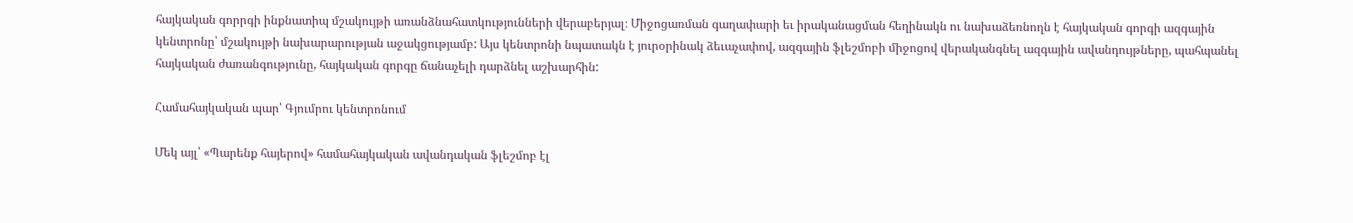հայկական գորրգի ինքնատիպ մշակույթի առանձնահատկությունների վերաբերյալ։ Միջոցառման գաղափարի եւ իրականացման հեղինակն ու նախաձեռնողն է հայկական գորգի ազգային կենտրոնը՝ մշակույթի նախարարության աջակցությամբ: Այս կենտրոնի նպատակն է յուրօրինակ ձեւաչափով, ազգային ֆլեշմոբի միջոցով վերականգնել ազգային ավանդույթները, պահպանել հայկական ժառանգությունը, հայկական գորգը ճանաչելի դարձնել աշխարհին:

Համահայկական պար՝ Գյումրու կենտրոնում

Մեկ այլ՝ «Պարենք հայերով» համահայկական ավանդական ֆլեշմոբ էլ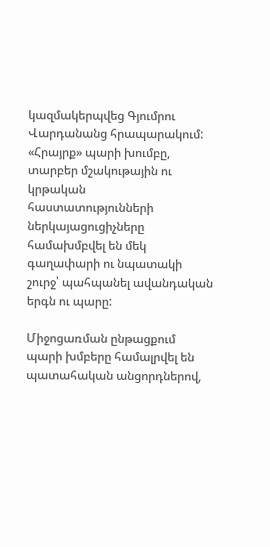կազմակերպվեց Գյումրու Վարդանանց հրապարակում: «Հրայրք» պարի խումբը, տարբեր մշակութային ու կրթական հաստատությունների ներկայացուցիչները համախմբվել են մեկ գաղափարի ու նպատակի շուրջ՝ պահպանել ավանդական երգն ու պարը:

Միջոցառման ընթացքում պարի խմբերը համալրվել են պատահական անցորդներով,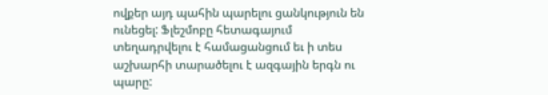ովքեր այդ պահին պարելու ցանկություն են ունեցել: Ֆլեշմոբը հետագայում տեղադրվելու է համացանցում եւ ի տես աշխարհի տարածելու է ազգային երգն ու պարը: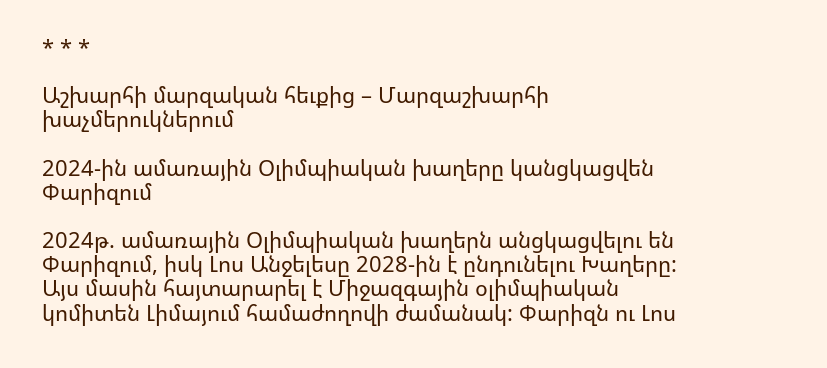* * *

Աշխարհի մարզական հեւքից – Մարզաշխարհի խաչմերուկներում

2024-ին ամառային Օլիմպիական խաղերը կանցկացվեն Փարիզում

2024թ. ամառային Օլիմպիական խաղերն անցկացվելու են Փարիզում, իսկ Լոս Անջելեսը 2028-ին է ընդունելու Խաղերը: Այս մասին հայտարարել է Միջազգային օլիմպիական կոմիտեն Լիմայում համաժողովի ժամանակ: Փարիզն ու Լոս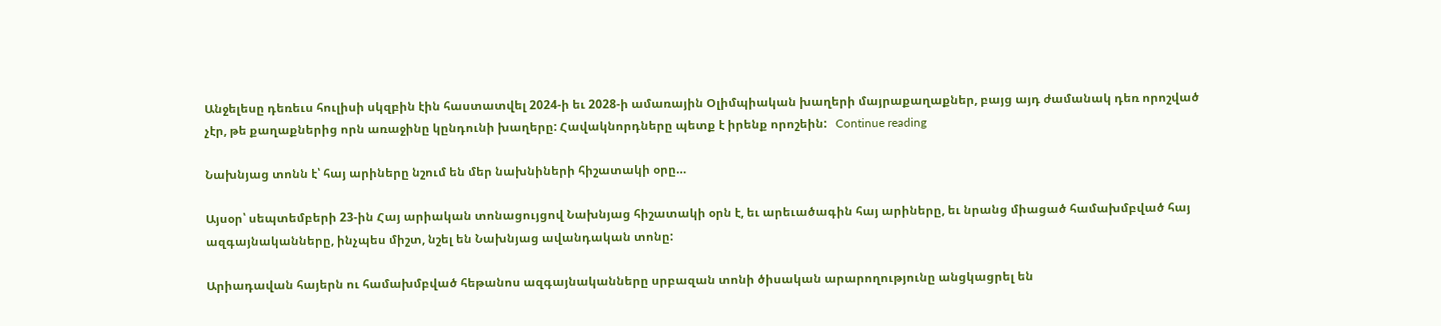Անջելեսը դեռեւս հուլիսի սկզբին էին հաստատվել 2024-ի եւ 2028-ի ամառային Օլիմպիական խաղերի մայրաքաղաքներ, բայց այդ ժամանակ դեռ որոշված չէր, թե քաղաքներից որն առաջինը կընդունի խաղերը: Հավակնորդները պետք է իրենք որոշեին:   Continue reading

Նախնյաց տոնն է՝ հայ արիները նշում են մեր նախնիների հիշատակի օրը…

Այսօր՝ սեպտեմբերի 23-ին Հայ արիական տոնացույցով Նախնյաց հիշատակի օրն է, եւ արեւածագին հայ արիները, եւ նրանց միացած համախմբված հայ ազգայնականները, ինչպես միշտ, նշել են Նախնյաց ավանդական տոնը:

Արիադավան հայերն ու համախմբված հեթանոս ազգայնականները սրբազան տոնի ծիսական արարողությունը անցկացրել են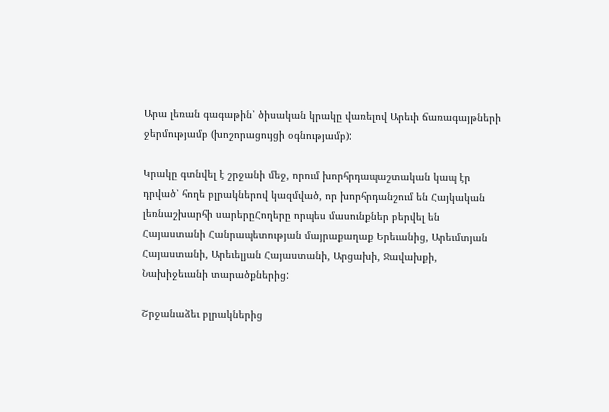Արա լեռան գագաթին՝ ծիսական կրակը վառելով Արեւի ճառագայթների ջերմությամբ (խոշորացույցի օգնությամբ):

Կրակը գտնվել է շրջանի մեջ, որում խորհրդապաշտական կապ էր դրված՝ հողե բլրակներով կազմված, որ խորհրդանշում են Հայկական լեռնաշխարհի սարերըՀողերը որպես մասունքներ բերվել են Հայաստանի Հանրապետության մայրաքաղաք Երեւանից, Արեւմտյան Հայաստանի, Արեւելյան Հայաստանի, Արցախի, Ջավախքի, Նախիջեւանի տարածքներից:

Շրջանաձեւ բլրակներից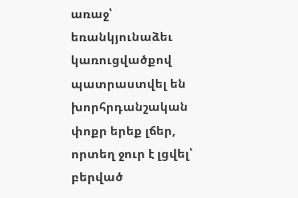առաջ՝ եռանկյունաձեւ կառուցվածքով պատրաստվել են խորհրդանշական փոքր երեք լճեր, որտեղ ջուր է լցվել՝ բերված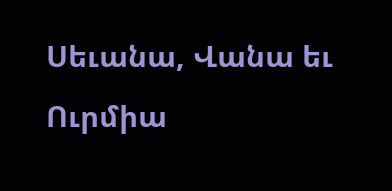Սեւանա, Վանա եւ Ուրմիա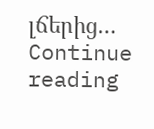լճերից…   Continue reading